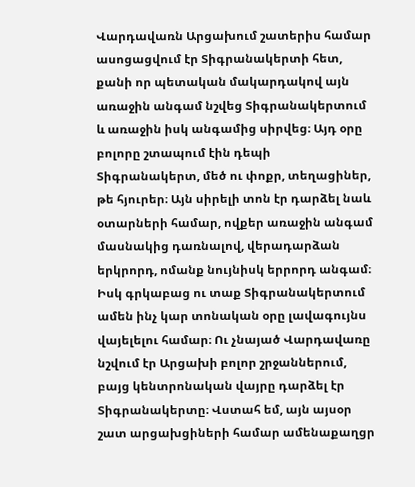Վարդավառն Արցախում շատերիս համար ասոցացվում էր Տիգրանակերտի հետ, քանի որ պետական մակարդակով այն առաջին անգամ նշվեց Տիգրանակերտում և առաջին իսկ անգամից սիրվեց։ Այդ օրը բոլորը շտապում էին դեպի Տիգրանակերտ, մեծ ու փոքր, տեղացիներ, թե հյուրեր։ Այն սիրելի տոն էր դարձել նաև օտարների համար, ովքեր առաջին անգամ մասնակից դառնալով, վերադարձան երկրորդ, ոմանք նույնիսկ երրորդ անգամ։ Իսկ գրկաբաց ու տաք Տիգրանակերտում ամեն ինչ կար տոնական օրը լավագույնս վայելելու համար։ Ու չնայած Վարդավառը նշվում էր Արցախի բոլոր շրջաններում, բայց կենտրոնական վայրը դարձել էր Տիգրանակերտը։ Վստահ եմ, այն այսօր շատ արցախցիների համար ամենաքաղցր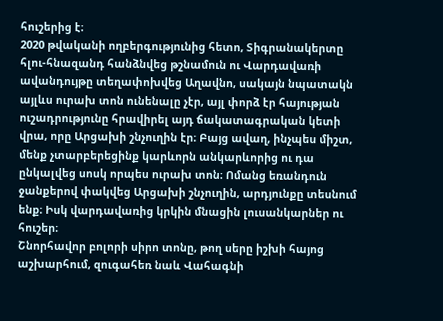հուշերից է։
2020 թվականի ողբերգությունից հետո, Տիգրանակերտը հլու-հնազանդ հանձնվեց թշնամուն ու Վարդավառի ավանդույթը տեղափոխվեց Աղավնո, սակայն նպատակն այլևս ուրախ տոն ունենալը չէր, այլ փորձ էր հայության ուշադրությունը հրավիրել այդ ճակատագրական կետի վրա, որը Արցախի շնչուղին էր։ Բայց ավաղ, ինչպես միշտ, մենք չտարբերեցինք կարևորն անկարևորից ու դա ընկալվեց սոսկ որպես ուրախ տոն։ Ոմանց եռանդուն ջանքերով փակվեց Արցախի շնչուղին, արդյունքը տեսնում ենք։ Իսկ վարդավառից կրկին մնացին լուսանկարներ ու հուշեր։
Շնորհավոր բոլորի սիրո տոնը, թող սերը իշխի հայոց աշխարհում, զուգահեռ նաև Վահագնի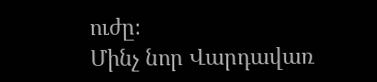ուժը։
Մինչ նոր Վարդավառ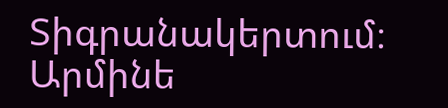Տիգրանակերտում։
Արմինե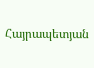Հայրապետյան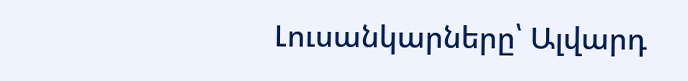Լուսանկարները՝ Ալվարդ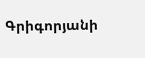Գրիգորյանի